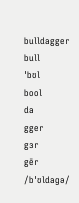bulldagger
bull
ˈbʊl
bool
da
gger
gɜr
gēr
/bˈʊldaɡə/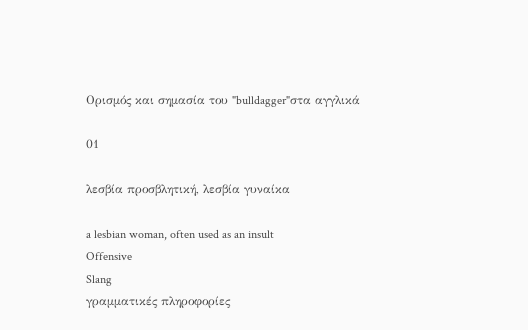Ορισμός και σημασία του "bulldagger"στα αγγλικά

01

λεσβία προσβλητική, λεσβία γυναίκα

a lesbian woman, often used as an insult
Offensive
Slang
γραμματικές πληροφορίες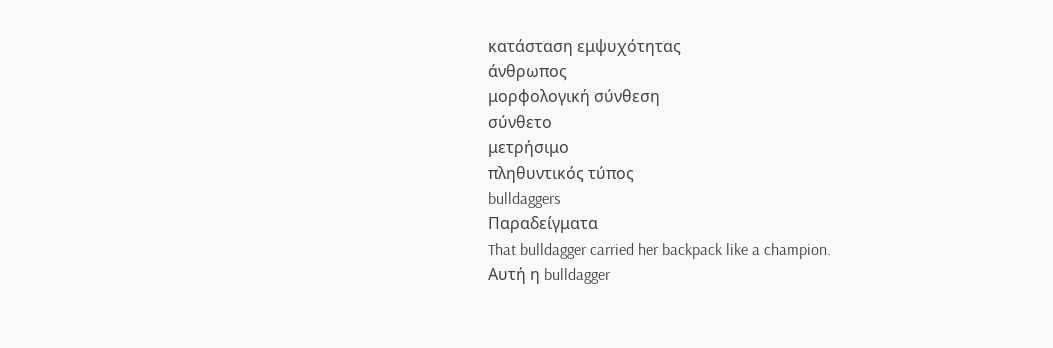κατάσταση εμψυχότητας
άνθρωπος
μορφολογική σύνθεση
σύνθετο
μετρήσιμο
πληθυντικός τύπος
bulldaggers
Παραδείγματα
That bulldagger carried her backpack like a champion.
Αυτή η bulldagger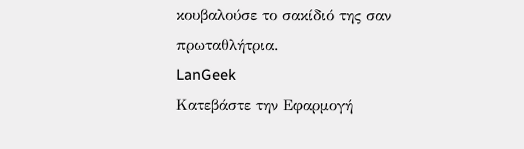κουβαλούσε το σακίδιό της σαν πρωταθλήτρια.
LanGeek
Κατεβάστε την Εφαρμογή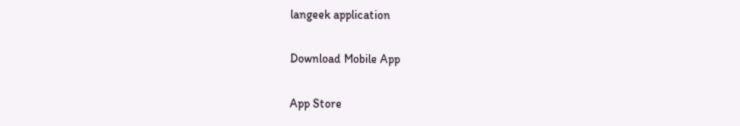langeek application

Download Mobile App

App Store